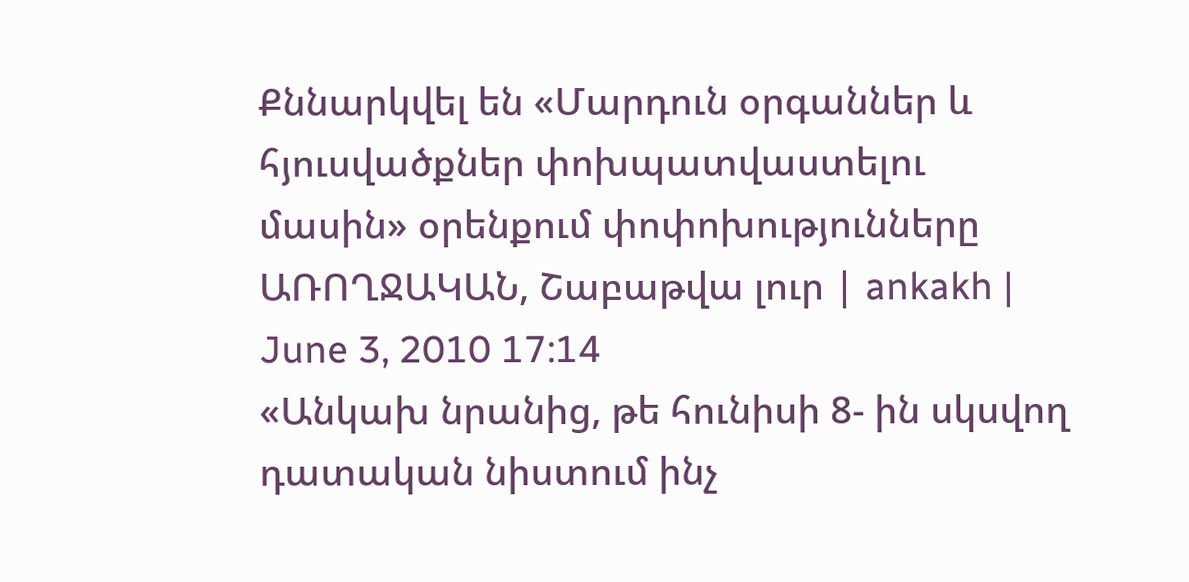Քննարկվել են «Մարդուն օրգաններ և հյուսվածքներ փոխպատվաստելու մասին» օրենքում փոփոխությունները
ԱՌՈՂՋԱԿԱՆ, Շաբաթվա լուր | ankakh | June 3, 2010 17:14
«Անկախ նրանից, թե հունիսի 8- ին սկսվող դատական նիստում ինչ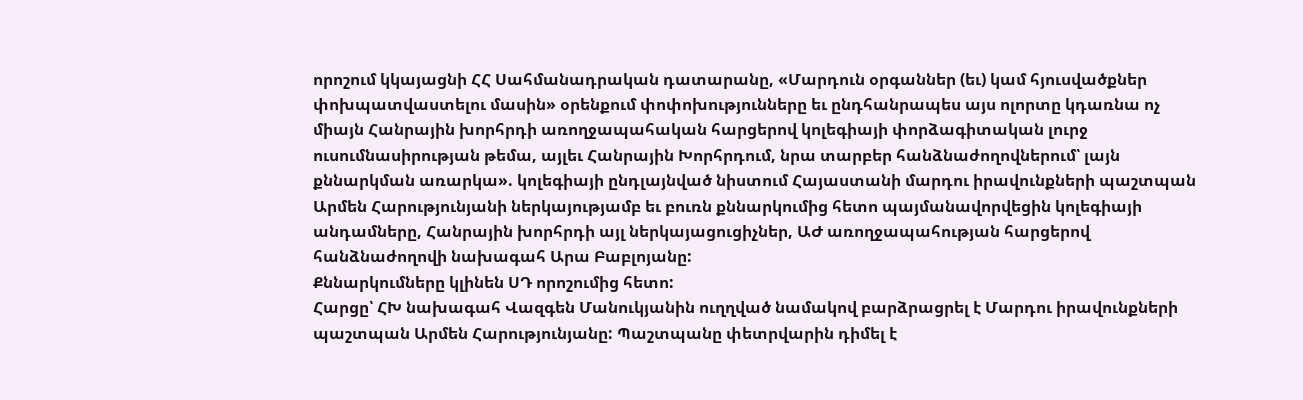որոշում կկայացնի ՀՀ Սահմանադրական դատարանը, «Մարդուն օրգաններ (եւ) կամ հյուսվածքներ փոխպատվաստելու մասին» օրենքում փոփոխությունները եւ ընդհանրապես այս ոլորտը կդառնա ոչ միայն Հանրային խորհրդի առողջապահական հարցերով կոլեգիայի փորձագիտական լուրջ ուսումնասիրության թեմա, այլեւ Հանրային Խորհրդում, նրա տարբեր հանձնաժողովներում՝ լայն քննարկման առարկա». կոլեգիայի ընդլայնված նիստում Հայաստանի մարդու իրավունքների պաշտպան Արմեն Հարությունյանի ներկայությամբ եւ բուռն քննարկումից հետո պայմանավորվեցին կոլեգիայի անդամները, Հանրային խորհրդի այլ ներկայացուցիչներ, ԱԺ առողջապահության հարցերով հանձնաժողովի նախագահ Արա Բաբլոյանը:
Քննարկումները կլինեն ՍԴ որոշումից հետո:
Հարցը՝ ՀԽ նախագահ Վազգեն Մանուկյանին ուղղված նամակով բարձրացրել է Մարդու իրավունքների պաշտպան Արմեն Հարությունյանը: Պաշտպանը փետրվարին դիմել է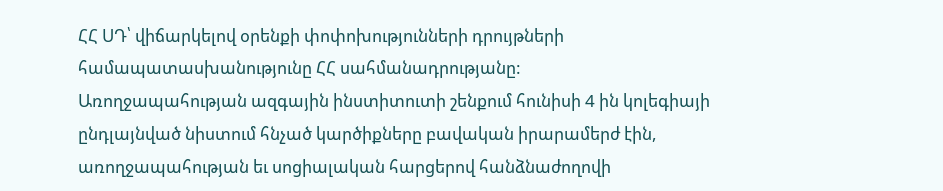ՀՀ ՍԴ՝ վիճարկելով օրենքի փոփոխությունների դրույթների համապատասխանությունը ՀՀ սահմանադրությանը:
Առողջապահության ազգային ինստիտուտի շենքում հունիսի 4 ին կոլեգիայի ընդլայնված նիստում հնչած կարծիքները բավական իրարամերժ էին, առողջապահության եւ սոցիալական հարցերով հանձնաժողովի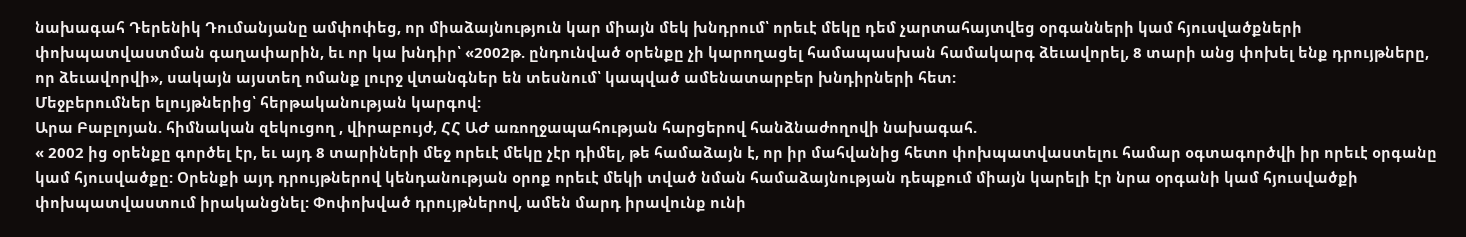նախագահ Դերենիկ Դումանյանը ամփոփեց, որ միաձայնություն կար միայն մեկ խնդրում՝ որեւէ մեկը դեմ չարտահայտվեց օրգանների կամ հյուսվածքների փոխպատվաստման գաղափարին, եւ որ կա խնդիր՝ «2002թ. ընդունված օրենքը չի կարողացել համապասխան համակարգ ձեւավորել, 8 տարի անց փոխել ենք դրույթները, որ ձեւավորվի», սակայն այստեղ ոմանք լուրջ վտանգներ են տեսնում՝ կապված ամենատարբեր խնդիրների հետ:
Մեջբերումներ ելույթներից՝ հերթականության կարգով:
Արա Բաբլոյան. հիմնական զեկուցող , վիրաբույժ, ՀՀ ԱԺ առողջապահության հարցերով հանձնաժողովի նախագահ.
« 2002 ից օրենքը գործել էր, եւ այդ 8 տարիների մեջ որեւէ մեկը չէր դիմել, թե համաձայն է, որ իր մահվանից հետո փոխպատվաստելու համար օգտագործվի իր որեւէ օրգանը կամ հյուսվածքը: Օրենքի այդ դրույթներով կենդանության օրոք որեւէ մեկի տված նման համաձայնության դեպքում միայն կարելի էր նրա օրգանի կամ հյուսվածքի փոխպատվաստում իրականցնել: Փոփոխված դրույթներով, ամեն մարդ իրավունք ունի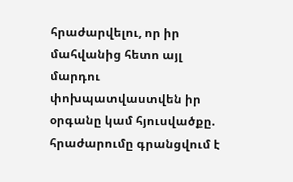հրաժարվելու, որ իր մահվանից հետո այլ մարդու փոխպատվաստվեն իր օրգանը կամ հյուսվածքը. հրաժարումը գրանցվում է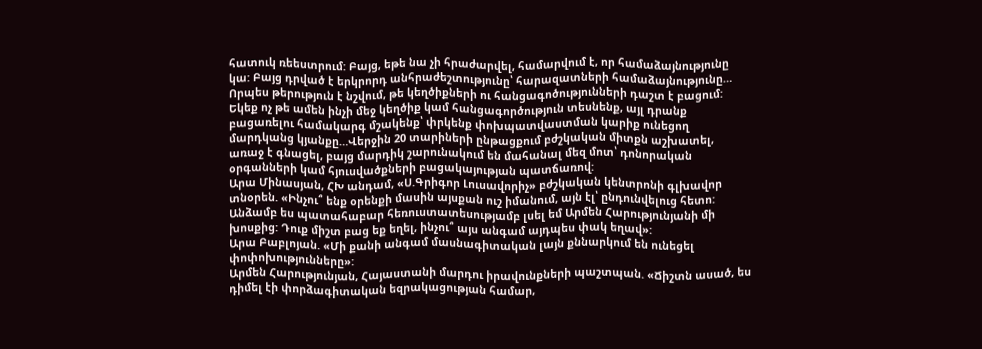հատուկ ռեեստրում: Բայց, եթե նա չի հրաժարվել, համարվում է, որ համաձայնությունը կա: Բայց դրված է երկրորդ անհրաժեշտությունը՝ հարազատների համաձայնությունը…
Որպես թերություն է նշվում, թե կեղծիքների ու հանցագոծությունների դաշտ է բացում: Եկեք ոչ թե ամեն ինչի մեջ կեղծիք կամ հանցագործություն տեսնենք, այլ դրանք բացառելու համակարգ մշակենք՝ փրկենք փոխպատվաստման կարիք ունեցող մարդկանց կյանքը…Վերջին 20 տարիների ընթացքում բժշկական միտքն աշխատել, առաջ է գնացել, բայց մարդիկ շարունակում են մահանալ մեզ մոտ՝ դոնորական օրգանների կամ հյուսվածքների բացակայության պատճառով:
Արա Մինասյան, ՀԽ անդամ, «Ս.Գրիգոր Լուսավորիչ» բժշկական կենտրոնի գլխավոր տնօրեն. «Ինչու՞ ենք օրենքի մասին այսքան ուշ իմանում, այն էլ՝ ընդունվելուց հետո: Անձամբ ես պատահաբար հեռուստատեսությամբ լսել եմ Արմեն Հարությունյանի մի խոսքից: Դուք միշտ բաց եք եղել, ինչու՞ այս անգամ այդպես փակ եղավ»:
Արա Բաբլոյան. «Մի քանի անգամ մասնագիտական լայն քննարկում են ունեցել փոփոխությունները»:
Արմեն Հարությունյան, Հայաստանի մարդու իրավունքների պաշտպան. «Ճիշտն ասած, ես դիմել էի փորձագիտական եզրակացության համար,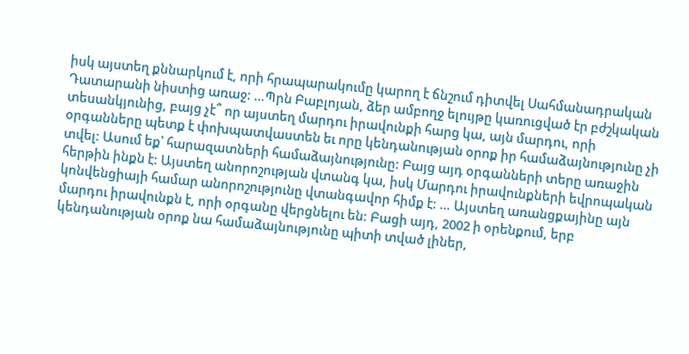իսկ այստեղ քննարկում է, որի հրապարակումը կարող է ճնշում դիտվել Սահմանադրական Դատարանի նիստից առաջ: …Պրն Բաբլոյան, ձեր ամբողջ ելույթը կառուցված էր բժշկական տեսանկյունից, բայց չէ՞ որ այստեղ մարդու իրավունքի հարց կա, այն մարդու, որի օրգանները պետք է փոխպատվաստեն եւ որը կենդանության օրոք իր համաձայնությունը չի տվել: Ասում եք՝ հարազատների համաձայնությունը: Բայց այդ օրգանների տերը առաջին հերթին ինքն է: Այստեղ անորոշության վտանգ կա, իսկ Մարդու իրավունքների եվրոպական կոնվենցիայի համար անորոշությունը վտանգավոր հիմք է: … Այստեղ առանցքայինը այն մարդու իրավունքն է, որի օրգանը վերցնելու են: Բացի այդ, 2002 ի օրենքում, երբ կենդանության օրոք նա համաձայնությունը պիտի տված լիներ,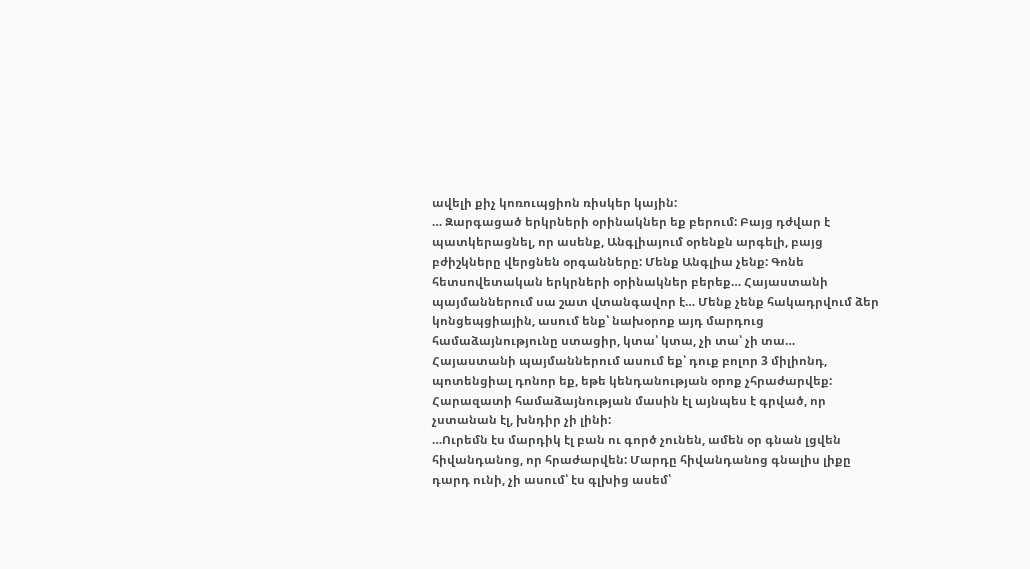ավելի քիչ կոռուպցիոն ռիսկեր կային:
… Զարգացած երկրների օրինակներ եք բերում: Բայց դժվար է պատկերացնել, որ ասենք, Անգլիայում օրենքն արգելի, բայց բժիշկները վերցնեն օրգանները: Մենք Անգլիա չենք: Գոնե հետսովետական երկրների օրինակներ բերեք… Հայաստանի պայմաններում սա շատ վտանգավոր է… Մենք չենք հակադրվում ձեր կոնցեպցիային, ասում ենք՝ նախօրոք այդ մարդուց համաձայնությունը ստացիր, կտա՝ կտա, չի տա՝ չի տա… Հայաստանի պայմաններում ասում եք՝ դուք բոլոր 3 միլիոնդ, պոտենցիալ դոնոր եք, եթե կենդանության օրոք չհրաժարվեք: Հարազատի համաձայնության մասին էլ այնպես է գրված, որ չստանան էլ, խնդիր չի լինի:
…Ուրեմն էս մարդիկ էլ բան ու գործ չունեն, ամեն օր գնան լցվեն հիվանդանոց, որ հրաժարվեն: Մարդը հիվանդանոց գնալիս լիքը դարդ ունի, չի ասում՝ էս գլխից ասեմ՝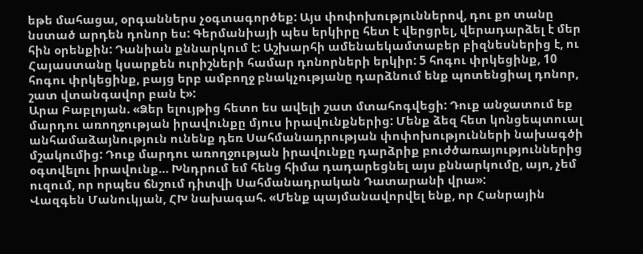եթե մահացա, օրգաններս չօգտագործեք: Այս փոփոխություններով, դու քո տանը նստած արդեն դոնոր ես: Գերմանիայի պես երկիրը հետ է վերցրել, վերադարձել է մեր հին օրենքին: Դանիան քննարկում է: Աշխարհի ամենաեկամտաբեր բիզնեսներից է, ու Հայաստանը կսարքեն ուրիշների համար դոնորների երկիր: 5 հոգու փրկեցինք, 10 հոգու փրկեցինք, բայց երբ ամբողջ բնակչությանը դարձնում ենք պոտենցիալ դոնոր, շատ վտանգավոր բան է»:
Արա Բաբլոյան. «Ձեր ելույթից հետո ես ավելի շատ մտահոգվեցի: Դուք անջատում եք մարդու առողջության իրավունքը մյուս իրավունքներից: Մենք ձեզ հետ կոնցեպտուալ անհամաձայնություն ունենք դեռ Սահմանադրության փոփոխությունների նախագծի մշակումից: Դուք մարդու առողջության իրավունքը դարձրիք բուժծառայություններից օգտվելու իրավունք… Խնդրում եմ հենց հիմա դադարեցնել այս քննարկումը, այո, չեմ ուզում, որ որպես ճնշում դիտվի Սահմանադրական Դատարանի վրա»:
Վազգեն Մանուկյան, ՀԽ նախագահ. «Մենք պայմանավորվել ենք, որ Հանրային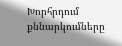Խորհրդում քննարկումները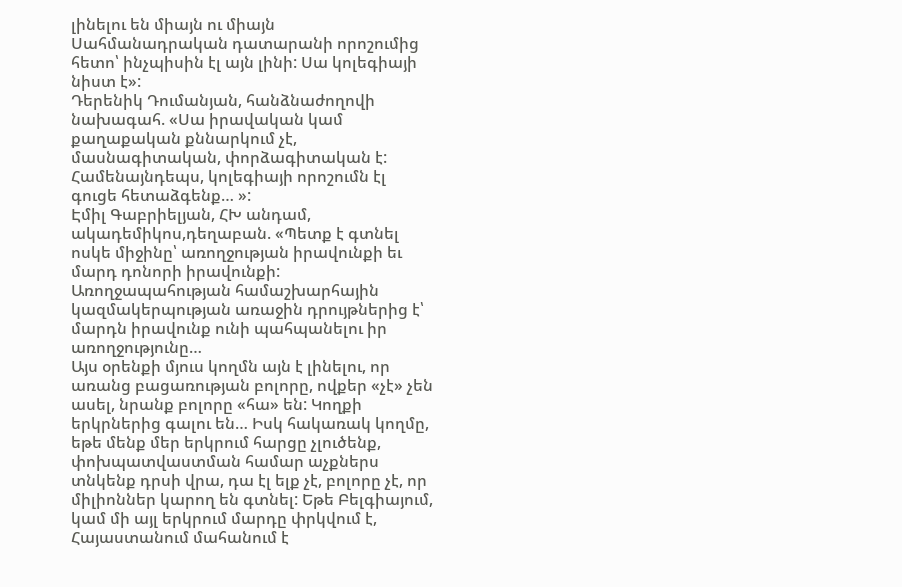լինելու են միայն ու միայն Սահմանադրական դատարանի որոշումից հետո՝ ինչպիսին էլ այն լինի: Սա կոլեգիայի նիստ է»:
Դերենիկ Դումանյան, հանձնաժողովի նախագահ. «Սա իրավական կամ քաղաքական քննարկում չէ, մասնագիտական, փորձագիտական է: Համենայնդեպս, կոլեգիայի որոշումն էլ գուցե հետաձգենք… »:
Էմիլ Գաբրիելյան, ՀԽ անդամ, ակադեմիկոս,դեղաբան. «Պետք է գտնել ոսկե միջինը՝ առողջության իրավունքի եւ մարդ դոնորի իրավունքի: Առողջապահության համաշխարհային կազմակերպության առաջին դրույթներից է՝ մարդն իրավունք ունի պահպանելու իր առողջությունը…
Այս օրենքի մյուս կողմն այն է լինելու, որ առանց բացառության բոլորը, ովքեր «չէ» չեն ասել, նրանք բոլորը «հա» են: Կողքի երկրներից գալու են… Իսկ հակառակ կողմը, եթե մենք մեր երկրում հարցը չլուծենք, փոխպատվաստման համար աչքներս տնկենք դրսի վրա, դա էլ ելք չէ, բոլորը չէ, որ միլիոններ կարող են գտնել: Եթե Բելգիայում, կամ մի այլ երկրում մարդը փրկվում է, Հայաստանում մահանում է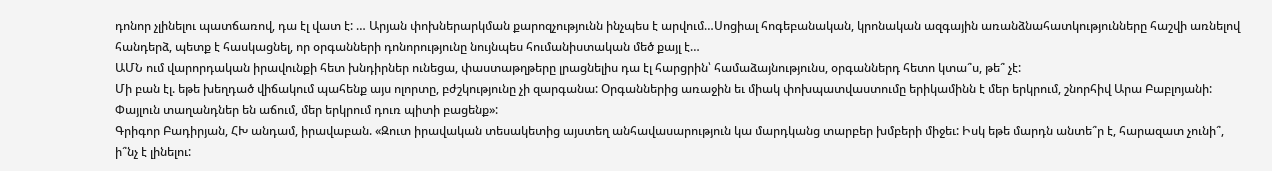դոնոր չլինելու պատճառով, դա էլ վատ է: … Արյան փոխներարկման քարոզչությունն ինչպես է արվում…Սոցիալ հոգեբանական, կրոնական ազգային առանձնահատկությունները հաշվի առնելով հանդերձ, պետք է հասկացնել, որ օրգանների դոնորությունը նույնպես հումանիստական մեծ քայլ է…
ԱՄՆ ում վարորդական իրավունքի հետ խնդիրներ ունեցա, փաստաթղթերը լրացնելիս դա էլ հարցրին՝ համաձայնությունս, օրգաններդ հետո կտա՞ս, թե՞ չէ:
Մի բան էլ. եթե խեղդած վիճակում պահենք այս ոլորտը, բժշկությունը չի զարգանա: Օրգաններից առաջին եւ միակ փոխպատվաստումը երիկամինն է մեր երկրում, շնորհիվ Արա Բաբլոյանի: Փայլուն տաղանդներ են աճում, մեր երկրում դուռ պիտի բացենք»:
Գրիգոր Բադիրյան, ՀԽ անդամ, իրավաբան. «Զուտ իրավական տեսակետից այստեղ անհավասարություն կա մարդկանց տարբեր խմբերի միջեւ: Իսկ եթե մարդն անտե՞ր է, հարազատ չունի՞, ի՞նչ է լինելու: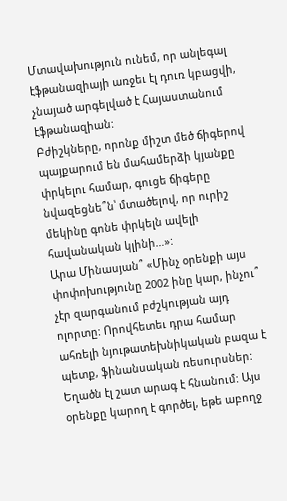Մտավախություն ունեմ, որ անլեգալ էֆթանազիայի առջեւ էլ դուռ կբացվի, չնայած արգելված է Հայաստանում էֆթանազիան:
Բժիշկները, որոնք միշտ մեծ ճիգերով պայքարում են մահամերձի կյանքը փրկելու համար, գուցե ճիգերը նվազեցնե՞ն՝ մտածելով, որ ուրիշ մեկինը գոնե փրկելն ավելի հավանական կլինի…»:
Արա Մինասյան՞ «Մինչ օրենքի այս փոփոխությունը 2002 ինը կար, ինչու՞ չէր զարգանում բժշկության այդ ոլորտը: Որովհետեւ դրա համար ահռելի նյութատեխնիկական բազա է պետք, ֆինանսական ռեսուրսներ: Եղածն էլ շատ արագ է հնանում: Այս օրենքը կարող է գործել, եթե աբողջ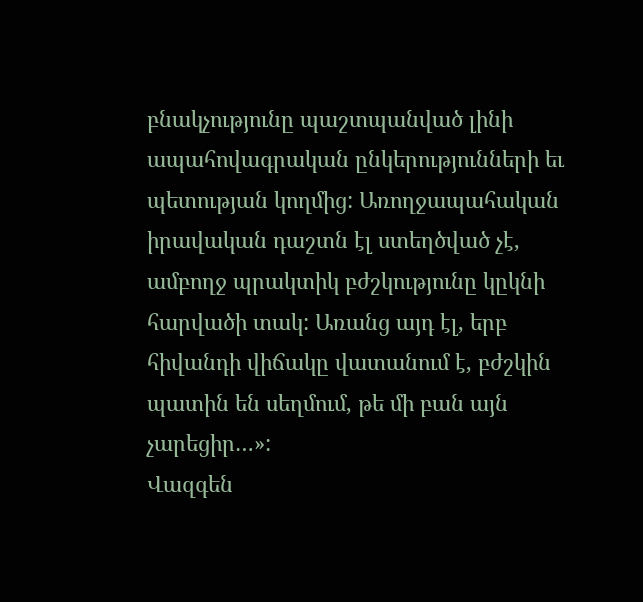բնակչությունը պաշտպանված լինի ապահովագրական ընկերությունների եւ պետության կողմից: Առողջապահական իրավական դաշտն էլ ստեղծված չէ, ամբողջ պրակտիկ բժշկությունը կըկնի հարվածի տակ: Առանց այդ էլ, երբ հիվանդի վիճակը վատանում է, բժշկին պատին են սեղմում, թե մի բան այն չարեցիր…»:
Վազգեն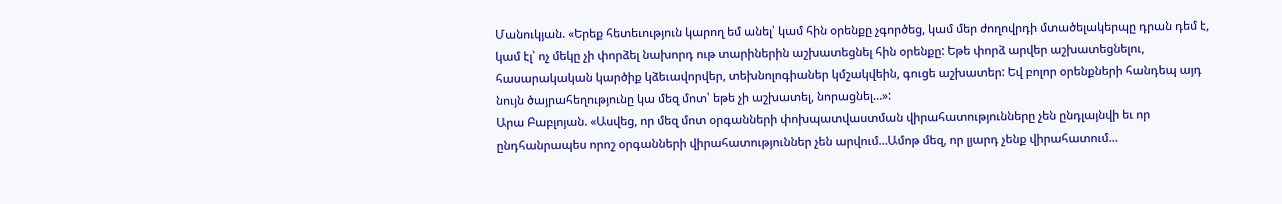Մանուկյան. «Երեք հետեւություն կարող եմ անել՝ կամ հին օրենքը չգործեց, կամ մեր ժողովրդի մտածելակերպը դրան դեմ է, կամ էլ՝ ոչ մեկը չի փորձել նախորդ ութ տարիներին աշխատեցնել հին օրենքը: Եթե փորձ արվեր աշխատեցնելու, հասարակական կարծիք կձեւավորվեր, տեխնոլոգիաներ կմշակվեին, գուցե աշխատեր: Եվ բոլոր օրենքների հանդեպ այդ նույն ծայրահեղությունը կա մեզ մոտ՝ եթե չի աշխատել, նորացնել…»:
Արա Բաբլոյան. «Ասվեց, որ մեզ մոտ օրգանների փոխպատվաստման վիրահատությունները չեն ընդլայնվի եւ որ ընդհանրապես որոշ օրգանների վիրահատություններ չեն արվում…Ամոթ մեզ, որ լյարդ չենք վիրահատում…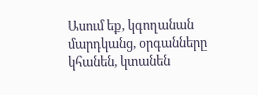Ասում եք, կգողանան մարդկանց, օրգանները կհանեն, կտանեն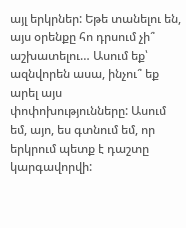այլ երկրներ: Եթե տանելու են, այս օրենքը հո դրսում չի՞ աշխատելու… Ասում եք՝ ազնվորեն ասա, ինչու՞ եք արել այս փոփոխությունները: Ասում եմ, այո, ես գտնում եմ, որ երկրում պետք է դաշտը կարգավորվի: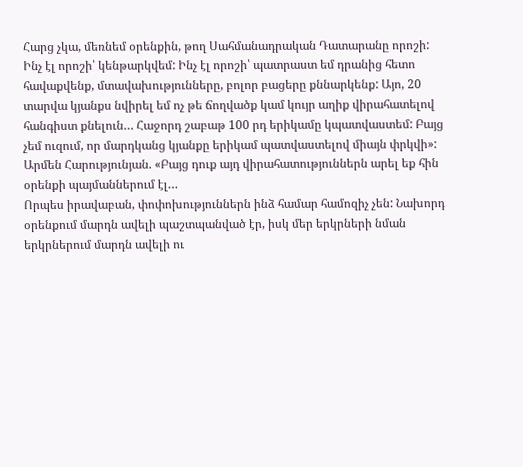Հարց չկա, մեռնեմ օրենքին, թող Սահմանադրական Դատարանը որոշի: Ինչ էլ որոշի՝ կենթարկվեմ: Ինչ էլ որոշի՝ պատրաստ եմ դրանից հետո հավաքվենք, մտավախությունները, բոլոր բացերը քննարկենք: Այո, 20 տարվա կյանքս նվիրել եմ ոչ թե ճողվածք կամ կույր աղիք վիրահատելով հանգիստ քնելուն… Հաջորդ շաբաթ 100 րդ երիկամը կպատվաստեմ: Բայց չեմ ուզում, որ մարդկանց կյանքը երիկամ պատվաստելով միայն փրկվի»:
Արմեն Հարությունյան. «Բայց դուք այդ վիրահատություններն արել եք հին օրենքի պայմաններում էլ…
Որպես իրավաբան, փոփոխություններն ինձ համար համոզիչ չեն: Նախորդ օրենքում մարդն ավելի պաշտպանված էր, իսկ մեր երկրների նման երկրներում մարդն ավելի ու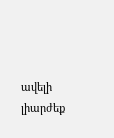ավելի լիարժեք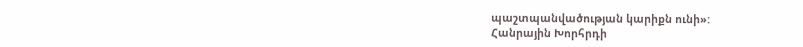պաշտպանվածության կարիքն ունի»:
Հանրային Խորհրդի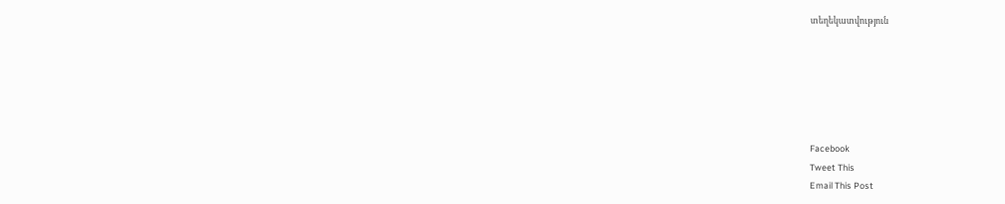տեղեկատվություն






Facebook
Tweet This
Email This Post